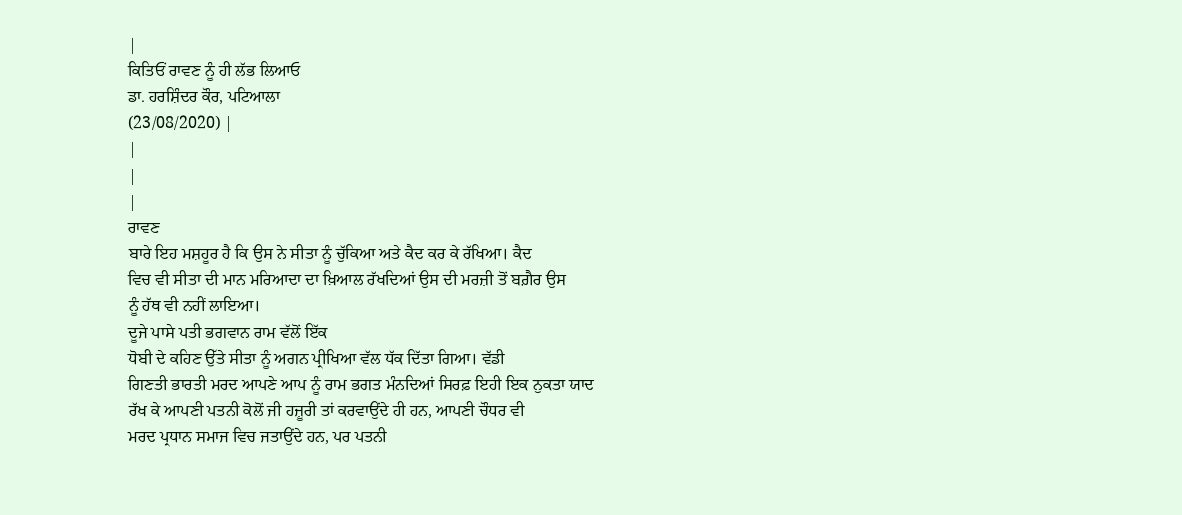|
ਕਿਤਿਓਂ ਰਾਵਣ ਨੂੰ ਹੀ ਲੱਭ ਲਿਆਓ
ਡਾ. ਹਰਸ਼ਿੰਦਰ ਕੌਰ, ਪਟਿਆਲਾ
(23/08/2020) |
|
|
|
ਰਾਵਣ
ਬਾਰੇ ਇਹ ਮਸ਼ਹੂਰ ਹੈ ਕਿ ਉਸ ਨੇ ਸੀਤਾ ਨੂੰ ਚੁੱਕਿਆ ਅਤੇ ਕੈਦ ਕਰ ਕੇ ਰੱਖਿਆ। ਕੈਦ
ਵਿਚ ਵੀ ਸੀਤਾ ਦੀ ਮਾਨ ਮਰਿਆਦਾ ਦਾ ਖ਼ਿਆਲ ਰੱਖਦਿਆਂ ਉਸ ਦੀ ਮਰਜ਼ੀ ਤੋਂ ਬਗ਼ੈਰ ਉਸ
ਨੂੰ ਹੱਥ ਵੀ ਨਹੀਂ ਲਾਇਆ।
ਦੂਜੇ ਪਾਸੇ ਪਤੀ ਭਗਵਾਨ ਰਾਮ ਵੱਲੋਂ ਇੱਕ
ਧੋਬੀ ਦੇ ਕਹਿਣ ਉੱਤੇ ਸੀਤਾ ਨੂੰ ਅਗਨ ਪ੍ਰੀਖਿਆ ਵੱਲ ਧੱਕ ਦਿੱਤਾ ਗਿਆ। ਵੱਡੀ
ਗਿਣਤੀ ਭਾਰਤੀ ਮਰਦ ਆਪਣੇ ਆਪ ਨੂੰ ਰਾਮ ਭਗਤ ਮੰਨਦਿਆਂ ਸਿਰਫ਼ ਇਹੀ ਇਕ ਨੁਕਤਾ ਯਾਦ
ਰੱਖ ਕੇ ਆਪਣੀ ਪਤਨੀ ਕੋਲੋਂ ਜੀ ਹਜ਼ੂਰੀ ਤਾਂ ਕਰਵਾਉਂਦੇ ਹੀ ਹਨ, ਆਪਣੀ ਚੌਧਰ ਵੀ
ਮਰਦ ਪ੍ਰਧਾਨ ਸਮਾਜ ਵਿਚ ਜਤਾਉਂਦੇ ਹਨ, ਪਰ ਪਤਨੀ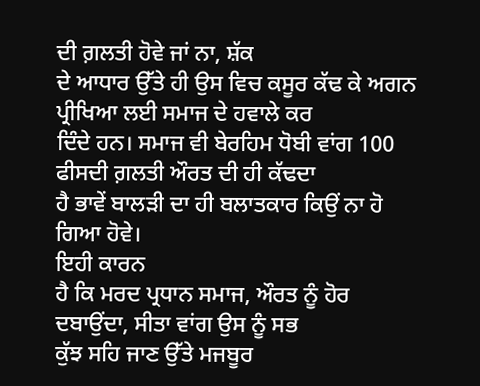ਦੀ ਗ਼ਲਤੀ ਹੋਵੇ ਜਾਂ ਨਾ, ਸ਼ੱਕ
ਦੇ ਆਧਾਰ ਉੱਤੇ ਹੀ ਉਸ ਵਿਚ ਕਸੂਰ ਕੱਢ ਕੇ ਅਗਨ ਪ੍ਰੀਖਿਆ ਲਈ ਸਮਾਜ ਦੇ ਹਵਾਲੇ ਕਰ
ਦਿੰਦੇ ਹਨ। ਸਮਾਜ ਵੀ ਬੇਰਹਿਮ ਧੋਬੀ ਵਾਂਗ 100 ਫੀਸਦੀ ਗ਼ਲਤੀ ਔਰਤ ਦੀ ਹੀ ਕੱਢਦਾ
ਹੈ ਭਾਵੇਂ ਬਾਲੜੀ ਦਾ ਹੀ ਬਲਾਤਕਾਰ ਕਿਉਂ ਨਾ ਹੋ ਗਿਆ ਹੋਵੇ।
ਇਹੀ ਕਾਰਨ
ਹੈ ਕਿ ਮਰਦ ਪ੍ਰਧਾਨ ਸਮਾਜ, ਔਰਤ ਨੂੰ ਹੋਰ ਦਬਾਉਂਦਾ, ਸੀਤਾ ਵਾਂਗ ਉਸ ਨੂੰ ਸਭ
ਕੁੱਝ ਸਹਿ ਜਾਣ ਉੱਤੇ ਮਜਬੂਰ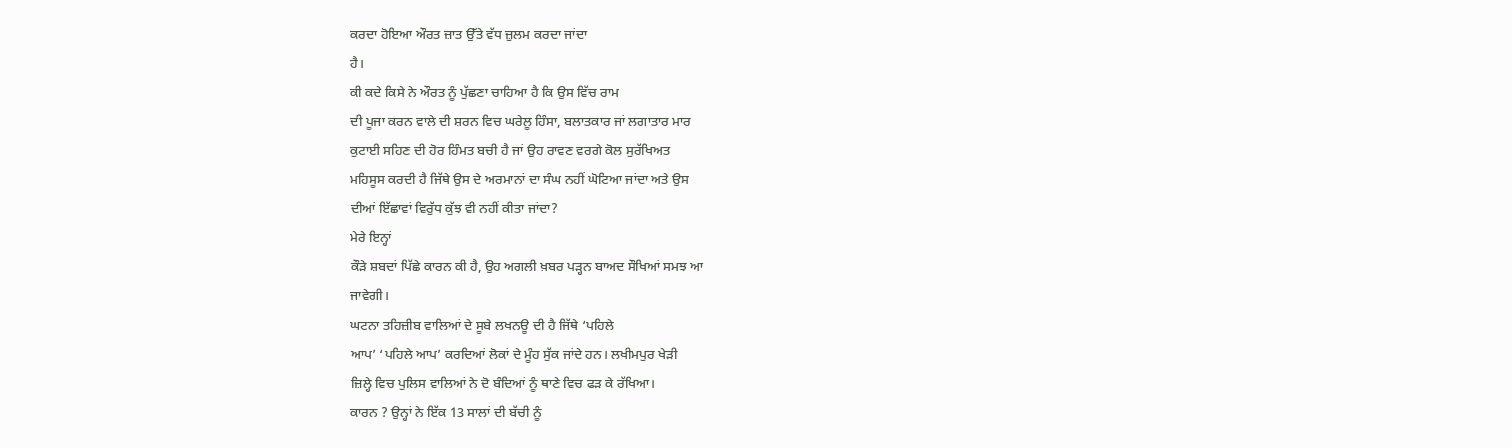ਕਰਦਾ ਹੋਇਆ ਔਰਤ ਜ਼ਾਤ ਉੱਤੇ ਵੱਧ ਜ਼ੁਲਮ ਕਰਦਾ ਜਾਂਦਾ
ਹੈ।
ਕੀ ਕਦੇ ਕਿਸੇ ਨੇ ਔਰਤ ਨੂੰ ਪੁੱਛਣਾ ਚਾਹਿਆ ਹੈ ਕਿ ਉਸ ਵਿੱਚ ਰਾਮ
ਦੀ ਪੂਜਾ ਕਰਨ ਵਾਲੇ ਦੀ ਸ਼ਰਨ ਵਿਚ ਘਰੇਲੂ ਹਿੰਸਾ, ਬਲਾਤਕਾਰ ਜਾਂ ਲਗਾਤਾਰ ਮਾਰ
ਕੁਟਾਈ ਸਹਿਣ ਦੀ ਹੋਰ ਹਿੰਮਤ ਬਚੀ ਹੈ ਜਾਂ ਉਹ ਰਾਵਣ ਵਰਗੇ ਕੋਲ ਸੁਰੱਖਿਅਤ
ਮਹਿਸੂਸ ਕਰਦੀ ਹੈ ਜਿੱਥੇ ਉਸ ਦੇ ਅਰਮਾਨਾਂ ਦਾ ਸੰਘ ਨਹੀਂ ਘੋਟਿਆ ਜਾਂਦਾ ਅਤੇ ਉਸ
ਦੀਆਂ ਇੱਛਾਵਾਂ ਵਿਰੁੱਧ ਕੁੱਝ ਵੀ ਨਹੀਂ ਕੀਤਾ ਜਾਂਦਾ?
ਮੇਰੇ ਇਨ੍ਹਾਂ
ਕੌੜੇ ਸ਼ਬਦਾਂ ਪਿੱਛੇ ਕਾਰਨ ਕੀ ਹੈ, ਉਹ ਅਗਲੀ ਖ਼ਬਰ ਪੜ੍ਹਨ ਬਾਅਦ ਸੌਖਿਆਂ ਸਮਝ ਆ
ਜਾਵੇਗੀ।
ਘਟਨਾ ਤਹਿਜ਼ੀਬ ਵਾਲਿਆਂ ਦੇ ਸੂਬੇ ਲਖਨਊ ਦੀ ਹੈ ਜਿੱਥੇ ‘ਪਹਿਲੇ
ਆਪ’ ‘ਪਹਿਲੇ ਆਪ’ ਕਰਦਿਆਂ ਲੋਕਾਂ ਦੇ ਮੂੰਹ ਸੁੱਕ ਜਾਂਦੇ ਹਨ। ਲਖੀਮਪੁਰ ਖੇੜੀ
ਜ਼ਿਲ੍ਹੇ ਵਿਚ ਪੁਲਿਸ ਵਾਲਿਆਂ ਨੇ ਦੋ ਬੰਦਿਆਂ ਨੂੰ ਥਾਣੇ ਵਿਚ ਫੜ ਕੇ ਰੱਖਿਆ।
ਕਾਰਨ ? ਉਨ੍ਹਾਂ ਨੇ ਇੱਕ 13 ਸਾਲਾਂ ਦੀ ਬੱਚੀ ਨੂੰ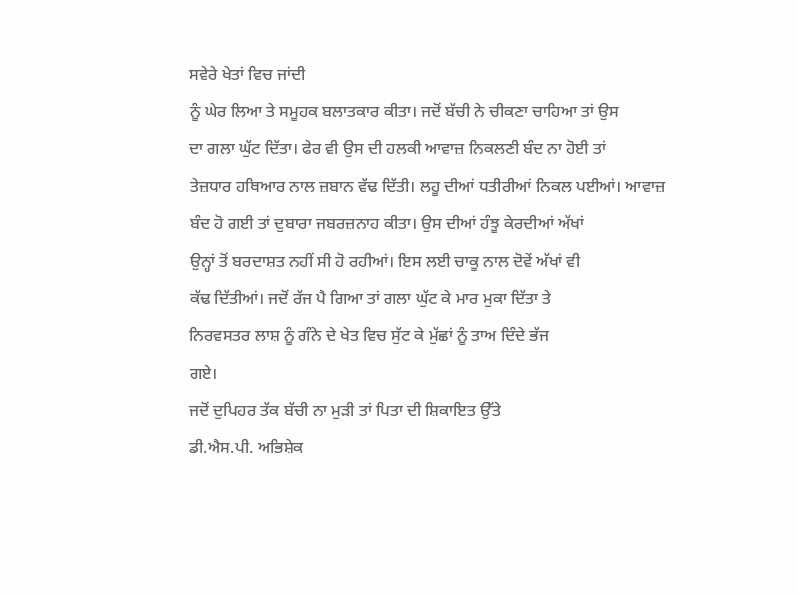ਸਵੇਰੇ ਖੇਤਾਂ ਵਿਚ ਜਾਂਦੀ
ਨੂੰ ਘੇਰ ਲਿਆ ਤੇ ਸਮੂਹਕ ਬਲਾਤਕਾਰ ਕੀਤਾ। ਜਦੋਂ ਬੱਚੀ ਨੇ ਚੀਕਣਾ ਚਾਹਿਆ ਤਾਂ ਉਸ
ਦਾ ਗਲਾ ਘੁੱਟ ਦਿੱਤਾ। ਫੇਰ ਵੀ ਉਸ ਦੀ ਹਲਕੀ ਆਵਾਜ਼ ਨਿਕਲਣੀ ਬੰਦ ਨਾ ਹੋਈ ਤਾਂ
ਤੇਜ਼ਧਾਰ ਹਥਿਆਰ ਨਾਲ ਜ਼ਬਾਨ ਵੱਢ ਦਿੱਤੀ। ਲਹੂ ਦੀਆਂ ਧਤੀਰੀਆਂ ਨਿਕਲ ਪਈਆਂ। ਆਵਾਜ਼
ਬੰਦ ਹੋ ਗਈ ਤਾਂ ਦੁਬਾਰਾ ਜਬਰਜ਼ਨਾਹ ਕੀਤਾ। ਉਸ ਦੀਆਂ ਹੰਝੂ ਕੇਰਦੀਆਂ ਅੱਖਾਂ
ਉਨ੍ਹਾਂ ਤੋਂ ਬਰਦਾਸ਼ਤ ਨਹੀਂ ਸੀ ਹੋ ਰਹੀਆਂ। ਇਸ ਲਈ ਚਾਕੂ ਨਾਲ ਦੋਵੇਂ ਅੱਖਾਂ ਵੀ
ਕੱਢ ਦਿੱਤੀਆਂ। ਜਦੋਂ ਰੱਜ ਪੈ ਗਿਆ ਤਾਂ ਗਲਾ ਘੁੱਟ ਕੇ ਮਾਰ ਮੁਕਾ ਦਿੱਤਾ ਤੇ
ਨਿਰਵਸਤਰ ਲਾਸ਼ ਨੂੰ ਗੰਨੇ ਦੇ ਖੇਤ ਵਿਚ ਸੁੱਟ ਕੇ ਮੁੱਛਾਂ ਨੂੰ ਤਾਅ ਦਿੰਦੇ ਭੱਜ
ਗਏ।
ਜਦੋਂ ਦੁਪਿਹਰ ਤੱਕ ਬੱਚੀ ਨਾ ਮੁੜੀ ਤਾਂ ਪਿਤਾ ਦੀ ਸ਼ਿਕਾਇਤ ਉੱਤੇ
ਡੀ.ਐਸ.ਪੀ. ਅਭਿਸ਼ੇਕ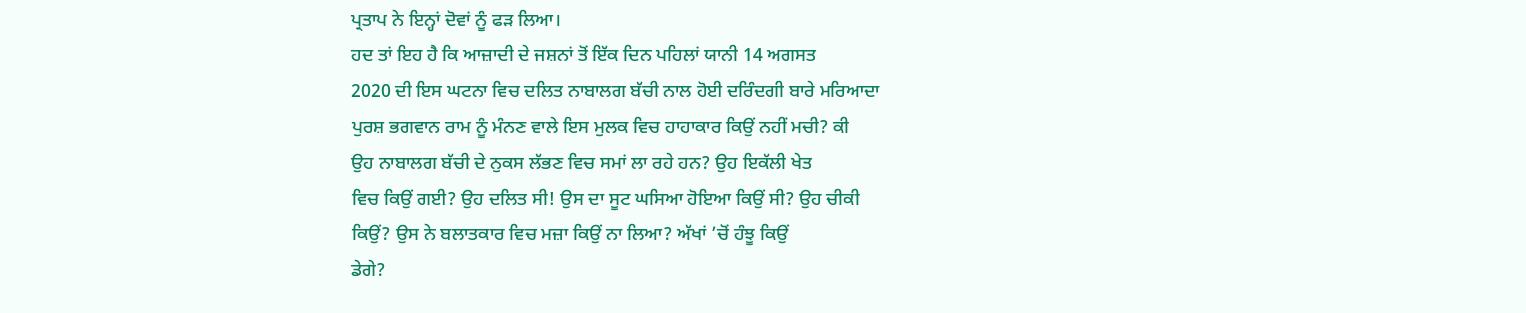ਪ੍ਰਤਾਪ ਨੇ ਇਨ੍ਹਾਂ ਦੋਵਾਂ ਨੂੰ ਫੜ ਲਿਆ।
ਹਦ ਤਾਂ ਇਹ ਹੈ ਕਿ ਆਜ਼ਾਦੀ ਦੇ ਜਸ਼ਨਾਂ ਤੋਂ ਇੱਕ ਦਿਨ ਪਹਿਲਾਂ ਯਾਨੀ 14 ਅਗਸਤ
2020 ਦੀ ਇਸ ਘਟਨਾ ਵਿਚ ਦਲਿਤ ਨਾਬਾਲਗ ਬੱਚੀ ਨਾਲ ਹੋਈ ਦਰਿੰਦਗੀ ਬਾਰੇ ਮਰਿਆਦਾ
ਪੁਰਸ਼ ਭਗਵਾਨ ਰਾਮ ਨੂੰ ਮੰਨਣ ਵਾਲੇ ਇਸ ਮੁਲਕ ਵਿਚ ਹਾਹਾਕਾਰ ਕਿਉਂ ਨਹੀਂ ਮਚੀ? ਕੀ
ਉਹ ਨਾਬਾਲਗ ਬੱਚੀ ਦੇ ਨੁਕਸ ਲੱਭਣ ਵਿਚ ਸਮਾਂ ਲਾ ਰਹੇ ਹਨ? ਉਹ ਇਕੱਲੀ ਖੇਤ
ਵਿਚ ਕਿਉਂ ਗਈ? ਉਹ ਦਲਿਤ ਸੀ! ਉਸ ਦਾ ਸੂਟ ਘਸਿਆ ਹੋਇਆ ਕਿਉਂ ਸੀ? ਉਹ ਚੀਕੀ
ਕਿਉਂ? ਉਸ ਨੇ ਬਲਾਤਕਾਰ ਵਿਚ ਮਜ਼ਾ ਕਿਉਂ ਨਾ ਲਿਆ? ਅੱਖਾਂ ’ਚੋਂ ਹੰਝੂ ਕਿਉਂ
ਡੇਗੇ?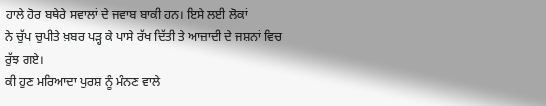ਹਾਲੇ ਹੋਰ ਬਥੇਰੇ ਸਵਾਲਾਂ ਦੇ ਜਵਾਬ ਬਾਕੀ ਹਨ। ਇਸੇ ਲਈ ਲੋਕਾਂ
ਨੇ ਚੁੱਪ ਚੁਪੀਤੇ ਖ਼ਬਰ ਪੜ੍ਹ ਕੇ ਪਾਸੇ ਰੱਖ ਦਿੱਤੀ ਤੇ ਆਜ਼ਾਦੀ ਦੇ ਜਸ਼ਨਾਂ ਵਿਚ
ਰੁੱਝ ਗਏ।
ਕੀ ਹੁਣ ਮਰਿਆਦਾ ਪੁਰਸ਼ ਨੂੰ ਮੰਨਣ ਵਾਲੇ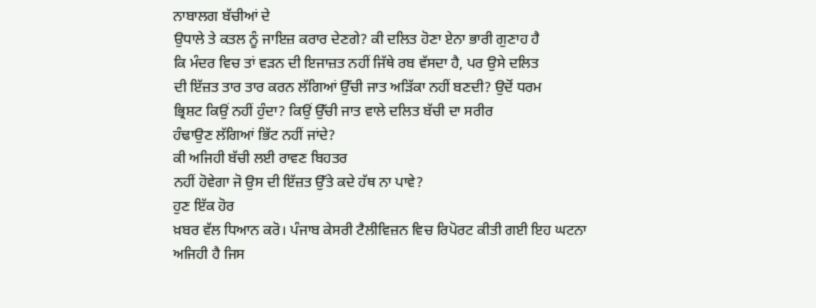ਨਾਬਾਲਗ ਬੱਚੀਆਂ ਦੇ
ਉਧਾਲੇ ਤੇ ਕਤਲ ਨੂੰ ਜਾਇਜ਼ ਕਰਾਰ ਦੇਣਗੇ? ਕੀ ਦਲਿਤ ਹੋਣਾ ਏਨਾ ਭਾਰੀ ਗੁਣਾਹ ਹੈ
ਕਿ ਮੰਦਰ ਵਿਚ ਤਾਂ ਵੜਨ ਦੀ ਇਜਾਜ਼ਤ ਨਹੀਂ ਜਿੱਥੇ ਰਬ ਵੱਸਦਾ ਹੈ, ਪਰ ਉਸੇ ਦਲਿਤ
ਦੀ ਇੱਜ਼ਤ ਤਾਰ ਤਾਰ ਕਰਨ ਲੱਗਿਆਂ ਉੱਚੀ ਜਾਤ ਅੜਿੱਕਾ ਨਹੀਂ ਬਣਦੀ? ਉਦੋਂ ਧਰਮ
ਭ੍ਰਿਸ਼ਟ ਕਿਉਂ ਨਹੀਂ ਹੁੰਦਾ? ਕਿਉਂ ਉੱਚੀ ਜਾਤ ਵਾਲੇ ਦਲਿਤ ਬੱਚੀ ਦਾ ਸਰੀਰ
ਹੰਢਾਉਣ ਲੱਗਿਆਂ ਭਿੱਟ ਨਹੀਂ ਜਾਂਦੇ?
ਕੀ ਅਜਿਹੀ ਬੱਚੀ ਲਈ ਰਾਵਣ ਬਿਹਤਰ
ਨਹੀਂ ਹੋਵੇਗਾ ਜੋ ਉਸ ਦੀ ਇੱਜ਼ਤ ਉੱਤੇ ਕਦੇ ਹੱਥ ਨਾ ਪਾਵੇ?
ਹੁਣ ਇੱਕ ਹੋਰ
ਖ਼ਬਰ ਵੱਲ ਧਿਆਨ ਕਰੋ। ਪੰਜਾਬ ਕੇਸਰੀ ਟੈਲੀਵਿਜ਼ਨ ਵਿਚ ਰਿਪੋਰਟ ਕੀਤੀ ਗਈ ਇਹ ਘਟਨਾ
ਅਜਿਹੀ ਹੈ ਜਿਸ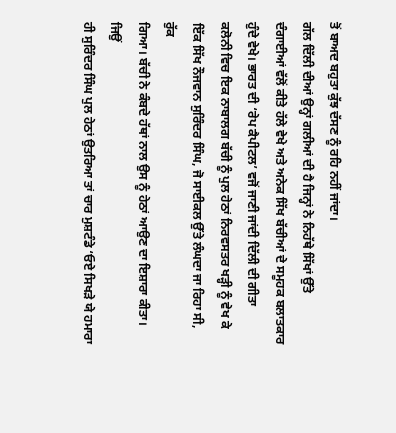ਤੋਂ ਬਾਅਦ ਬਹੁਤਾ ਕੁੱਝ ਦੱਸਣ ਨੂੰ ਰਹਿ ਨਹੀਂ ਜਾਂਦਾ।
ਗੱਲ ਦਿੱਲੀ ਦੀਆਂ ਉਨ੍ਹਾਂ ਗਲੀਆਂ ਦੀ ਹੈ ਜਿਨ੍ਹਾਂ ਨੇ ਨਿਹੱਥੇ ਸਿੱਖਾਂ ਉੱਤੇ
ਦੰਗਾਈਆਂ ਵੱਲੋਂ ਕੀਤੇ ਹੱਲੇ ਵੇਖੇ ਅਤੇ ਅਨੇਕ ਸਿੱਖ ਬੱਚੀਆਂ ਦੇ ਸਮੂਹਕ ਬਲਾਤਕਾਰ
ਹੁੰਦੇ ਵੇਖੇ। ਭਾਰਤ ਦੀ ‘ਰੇਪ ਕੈਪੀਟਲ’ ਵਜੋਂ ਜਾਣੀ ਜਾਂਦੀ ਦਿੱਲੀ ਦੀ ਗੀਤਾ
ਕਲੋਨੀ ਵਿਚ ਇਕ ਨਾਬਾਲਗ ਬੱਚੀ ਨੂੰ ਪੁਲ ਹੇਠਾਂ ਨਿਰਵਸਤਰ ਖੜ੍ਹੀ ਨੂੰ ਵੇਖ ਕੇ
ਇੱਕ ਸਿੱਖ ਨੌਜਵਾਨ ਸੁਰਿੰਦਰ ਸਿੰਘ, ਜੋ ਸਾਈਕਲ ਉੱਤੇ ਲੰਘਦਾ ਜਾ ਰਿਹਾ ਸੀ, ਰੁੱਕ
ਗਿਆ। ਬੱਚੀ ਨੇ ਕੰਬਦੇ ਹੱਥਾਂ ਨਾਲ ਉਸ ਨੂੰ ਹੇਠਾਂ ਆਉਣ ਦਾ ਇਸ਼ਾਰਾ ਕੀਤਾ। ਜਿਉਂ
ਹੀ ਸੁਰਿੰਦਰ ਸਿੰਘ ਪੁਲ ਹੇਠਾਂ ਉਤਰਿਆ ਤਾਂ ਚਾਰ ਮੁਸ਼ਟੰਡੇ ‘ਓਏ ਸਿਖੜੇ ਯੇ ਹਮਾਰਾ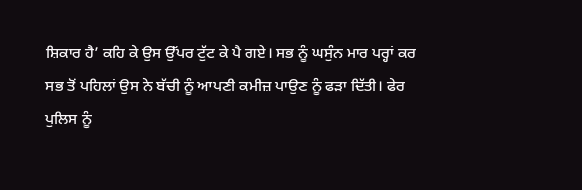ਸ਼ਿਕਾਰ ਹੈ’ ਕਹਿ ਕੇ ਉਸ ਉੱਪਰ ਟੁੱਟ ਕੇ ਪੈ ਗਏ। ਸਭ ਨੂੰ ਘਸੁੰਨ ਮਾਰ ਪਰ੍ਹਾਂ ਕਰ
ਸਭ ਤੋਂ ਪਹਿਲਾਂ ਉਸ ਨੇ ਬੱਚੀ ਨੂੰ ਆਪਣੀ ਕਮੀਜ਼ ਪਾਉਣ ਨੂੰ ਫੜਾ ਦਿੱਤੀ। ਫੇਰ
ਪੁਲਿਸ ਨੂੰ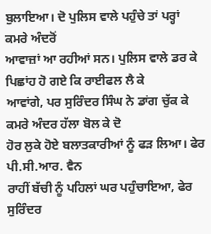ਬੁਲਾਇਆ। ਦੋ ਪੁਲਿਸ ਵਾਲੇ ਪਹੁੰਚੇ ਤਾਂ ਪਰ੍ਹਾਂ ਕਮਰੇ ਅੰਦਰੋਂ
ਆਵਾਜ਼ਾਂ ਆ ਰਹੀਆਂ ਸਨ। ਪੁਲਿਸ ਵਾਲੇ ਡਰ ਕੇ ਪਿਛਾਂਹ ਹੋ ਗਏ ਕਿ ਰਾਈਫਲ ਲੈ ਕੇ
ਆਵਾਂਗੇ, ਪਰ ਸੁਰਿੰਦਰ ਸਿੰਘ ਨੇ ਡਾਂਗ ਚੁੱਕ ਕੇ ਕਮਰੇ ਅੰਦਰ ਹੱਲਾ ਬੋਲ ਕੇ ਦੋ
ਹੋਰ ਲੁਕੇ ਹੋਏ ਬਲਾਤਕਾਰੀਆਂ ਨੂੰ ਫੜ ਲਿਆ। ਫੇਰ ਪੀ.ਸੀ.ਆਰ. ਵੈਨ
ਰਾਹੀਂ ਬੱਚੀ ਨੂੰ ਪਹਿਲਾਂ ਘਰ ਪਹੁੰਚਾਇਆ, ਫੇਰ ਸੁਰਿੰਦਰ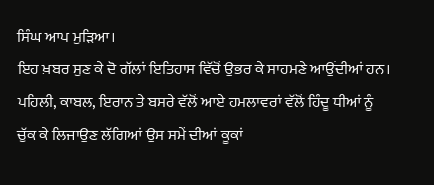ਸਿੰਘ ਆਪ ਮੁੜਿਆ।
ਇਹ ਖ਼ਬਰ ਸੁਣ ਕੇ ਦੋ ਗੱਲਾਂ ਇਤਿਹਾਸ ਵਿੱਚੋਂ ਉਭਰ ਕੇ ਸਾਹਮਣੇ ਆਉਂਦੀਆਂ ਹਨ।
ਪਹਿਲੀ, ਕਾਬਲ, ਇਰਾਨ ਤੇ ਬਸਰੇ ਵੱਲੋਂ ਆਏ ਹਮਲਾਵਰਾਂ ਵੱਲੋਂ ਹਿੰਦੂ ਧੀਆਂ ਨੂੰ
ਚੁੱਕ ਕੇ ਲਿਜਾਉਣ ਲੱਗਿਆਂ ਉਸ ਸਮੇਂ ਦੀਆਂ ਕੂਕਾਂ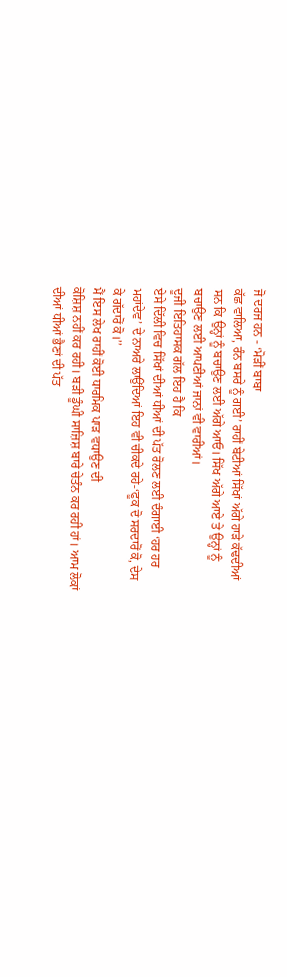ਜੋ ਦਰਜ ਹਨ - ‘ਮੋੜੀਂ ਬਾਬਾ
ਕੱਛ ਵਾਲਿਆ, ਰੰਨ ਬਸਰੇ ਨੂੰ ਗਈ’ ਰਾਹੀਂ ਬੇਟੀਆਂ ਸਿੱਖਾਂ ਅੱਗੇ ਹਾੜੇ ਕੱਢਦੀਆਂ
ਸਨ ਕਿ ਉਨ੍ਹਾਂ ਨੂੰ ਬਚਾਉਣ ਲਈ ਅੱਗੇ ਆਓ। ਸਿੱਖ ਅੱਗੇ ਆਏ ਤੇ ਉਨ੍ਹਾਂ ਨੂੰ
ਬਚਾਉਣ ਲਈ ਆਪਣੀਆਂ ਜਾਨਾਂ ਵੀ ਵਾਰੀਆਂ।
ਦੂਜੀ ਇਤਿਹਾਸਕ ਗੱਲ ਇਹ ਹੈ ਕਿ
ਏਸੇ ਦਿੱਲੀ ਵਿਚ ਸਿੱਖਾਂ ਦੀਆਂ ਧੀਆਂ ਦੀ ਪੱਤ ਰੋਲਣ ਲਈ ਦੰਗਾਈ ‘ਹਰ ਹਰ
ਮਹਾਂਦੇਵ’ ਦੇ ਨਾਅਰੇ ਲਾਉਂਦਿਆਂ ਇਹ ਵੀ ਚੀਕਦੇ ਰਹੇ-‘ਫੂਕ ਦੋ ਸਰਦਾਰੋਂ ਕੋ, ਦੇਸ
ਕੇ ਗੱਦਾਰੋਂ ਕੋ।’’
ਮੈਂ ਇਸ ਲੇਖ ਰਾਹੀਂ ਕੋਈ ਧਾਰਮਿਕ ਪਾੜ ਵਧਾਉਣ ਦੀ
ਕੋਸ਼ਿਸ਼ ਨਹੀਂ ਕਰ ਰਹੀ। ਬੜੀ ਡੂੰਘੀ ਸਾਜ਼ਿਸ਼ ਬਾਰੇ ਚੇਤੰਨ ਕਰ ਰਹੀ ਹਾਂ। ਆਮ ਲੋਕਾਂ
ਦੀਆਂ ਧੀਆਂ ਭੈਣਾਂ ਦੀ ਪੱਤ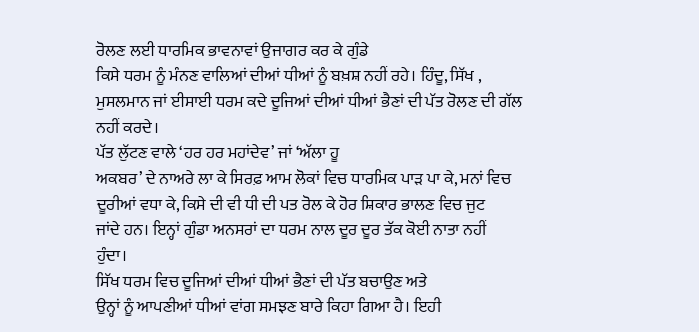ਰੋਲਣ ਲਈ ਧਾਰਮਿਕ ਭਾਵਨਾਵਾਂ ਉਜਾਗਰ ਕਰ ਕੇ ਗੁੰਡੇ
ਕਿਸੇ ਧਰਮ ਨੂੰ ਮੰਨਣ ਵਾਲਿਆਂ ਦੀਆਂ ਧੀਆਂ ਨੂੰ ਬਖ਼ਸ਼ ਨਹੀਂ ਰਹੇ। ਹਿੰਦੂ, ਸਿੱਖ ,
ਮੁਸਲਮਾਨ ਜਾਂ ਈਸਾਈ ਧਰਮ ਕਦੇ ਦੂਜਿਆਂ ਦੀਆਂ ਧੀਆਂ ਭੈਣਾਂ ਦੀ ਪੱਤ ਰੋਲਣ ਦੀ ਗੱਲ
ਨਹੀਂ ਕਰਦੇ।
ਪੱਤ ਲੁੱਟਣ ਵਾਲੇ ‘ਹਰ ਹਰ ਮਹਾਂਦੇਵ’ ਜਾਂ ‘ਅੱਲਾ ਹੂ
ਅਕਬਰ’ ਦੇ ਨਾਅਰੇ ਲਾ ਕੇ ਸਿਰਫ਼ ਆਮ ਲੋਕਾਂ ਵਿਚ ਧਾਰਮਿਕ ਪਾੜ ਪਾ ਕੇ, ਮਨਾਂ ਵਿਚ
ਦੂਰੀਆਂ ਵਧਾ ਕੇ, ਕਿਸੇ ਦੀ ਵੀ ਧੀ ਦੀ ਪਤ ਰੋਲ ਕੇ ਹੋਰ ਸ਼ਿਕਾਰ ਭਾਲਣ ਵਿਚ ਜੁਟ
ਜਾਂਦੇ ਹਨ। ਇਨ੍ਹਾਂ ਗੁੰਡਾ ਅਨਸਰਾਂ ਦਾ ਧਰਮ ਨਾਲ ਦੂਰ ਦੂਰ ਤੱਕ ਕੋਈ ਨਾਤਾ ਨਹੀਂ
ਹੁੰਦਾ।
ਸਿੱਖ ਧਰਮ ਵਿਚ ਦੂਜਿਆਂ ਦੀਆਂ ਧੀਆਂ ਭੈਣਾਂ ਦੀ ਪੱਤ ਬਚਾਉਣ ਅਤੇ
ਉਨ੍ਹਾਂ ਨੂੰ ਆਪਣੀਆਂ ਧੀਆਂ ਵਾਂਗ ਸਮਝਣ ਬਾਰੇ ਕਿਹਾ ਗਿਆ ਹੈ। ਇਹੀ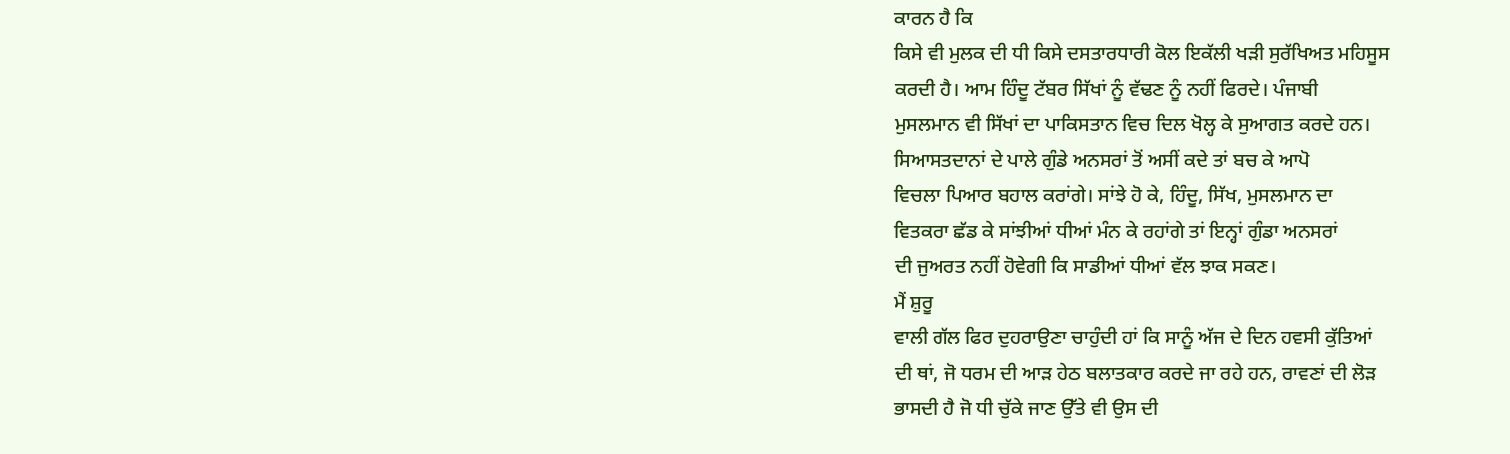ਕਾਰਨ ਹੈ ਕਿ
ਕਿਸੇ ਵੀ ਮੁਲਕ ਦੀ ਧੀ ਕਿਸੇ ਦਸਤਾਰਧਾਰੀ ਕੋਲ ਇਕੱਲੀ ਖੜੀ ਸੁਰੱਖਿਅਤ ਮਹਿਸੂਸ
ਕਰਦੀ ਹੈ। ਆਮ ਹਿੰਦੂ ਟੱਬਰ ਸਿੱਖਾਂ ਨੂੰ ਵੱਢਣ ਨੂੰ ਨਹੀਂ ਫਿਰਦੇ। ਪੰਜਾਬੀ
ਮੁਸਲਮਾਨ ਵੀ ਸਿੱਖਾਂ ਦਾ ਪਾਕਿਸਤਾਨ ਵਿਚ ਦਿਲ ਖੋਲ੍ਹ ਕੇ ਸੁਆਗਤ ਕਰਦੇ ਹਨ।
ਸਿਆਸਤਦਾਨਾਂ ਦੇ ਪਾਲੇ ਗੁੰਡੇ ਅਨਸਰਾਂ ਤੋਂ ਅਸੀਂ ਕਦੇ ਤਾਂ ਬਚ ਕੇ ਆਪੋ
ਵਿਚਲਾ ਪਿਆਰ ਬਹਾਲ ਕਰਾਂਗੇ। ਸਾਂਝੇ ਹੋ ਕੇ, ਹਿੰਦੂ, ਸਿੱਖ, ਮੁਸਲਮਾਨ ਦਾ
ਵਿਤਕਰਾ ਛੱਡ ਕੇ ਸਾਂਝੀਆਂ ਧੀਆਂ ਮੰਨ ਕੇ ਰਹਾਂਗੇ ਤਾਂ ਇਨ੍ਹਾਂ ਗੁੰਡਾ ਅਨਸਰਾਂ
ਦੀ ਜੁਅਰਤ ਨਹੀਂ ਹੋਵੇਗੀ ਕਿ ਸਾਡੀਆਂ ਧੀਆਂ ਵੱਲ ਝਾਕ ਸਕਣ।
ਮੈਂ ਸ਼ੁਰੂ
ਵਾਲੀ ਗੱਲ ਫਿਰ ਦੁਹਰਾਉਣਾ ਚਾਹੁੰਦੀ ਹਾਂ ਕਿ ਸਾਨੂੰ ਅੱਜ ਦੇ ਦਿਨ ਹਵਸੀ ਕੁੱਤਿਆਂ
ਦੀ ਥਾਂ, ਜੋ ਧਰਮ ਦੀ ਆੜ ਹੇਠ ਬਲਾਤਕਾਰ ਕਰਦੇ ਜਾ ਰਹੇ ਹਨ, ਰਾਵਣਾਂ ਦੀ ਲੋੜ
ਭਾਸਦੀ ਹੈ ਜੋ ਧੀ ਚੁੱਕੇ ਜਾਣ ਉੱਤੇ ਵੀ ਉਸ ਦੀ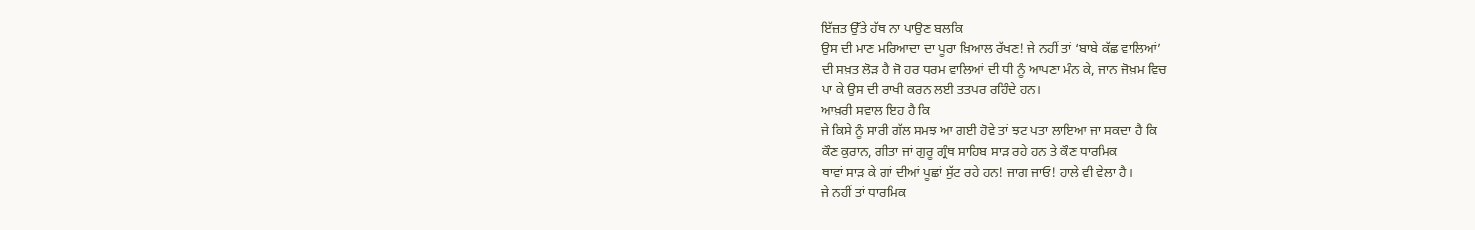ਇੱਜ਼ਤ ਉੱਤੇ ਹੱਥ ਨਾ ਪਾਉਣ ਬਲਕਿ
ਉਸ ਦੀ ਮਾਣ ਮਰਿਆਦਾ ਦਾ ਪੂਰਾ ਖ਼ਿਆਲ ਰੱਖਣ! ਜੇ ਨਹੀਂ ਤਾਂ ‘ਬਾਬੇ ਕੱਛ ਵਾਲਿਆਂ’
ਦੀ ਸਖ਼ਤ ਲੋੜ ਹੈ ਜੋ ਹਰ ਧਰਮ ਵਾਲਿਆਂ ਦੀ ਧੀ ਨੂੰ ਆਪਣਾ ਮੰਨ ਕੇ, ਜਾਨ ਜੋਖ਼ਮ ਵਿਚ
ਪਾ ਕੇ ਉਸ ਦੀ ਰਾਖੀ ਕਰਨ ਲਈ ਤਤਪਰ ਰਹਿੰਦੇ ਹਨ।
ਆਖ਼ਰੀ ਸਵਾਲ ਇਹ ਹੈ ਕਿ
ਜੇ ਕਿਸੇ ਨੂੰ ਸਾਰੀ ਗੱਲ ਸਮਝ ਆ ਗਈ ਹੋਵੇ ਤਾਂ ਝਟ ਪਤਾ ਲਾਇਆ ਜਾ ਸਕਦਾ ਹੈ ਕਿ
ਕੌਣ ਕੁਰਾਨ, ਗੀਤਾ ਜਾਂ ਗੁਰੂ ਗ੍ਰੰਥ ਸਾਹਿਬ ਸਾੜ ਰਹੇ ਹਨ ਤੇ ਕੌਣ ਧਾਰਮਿਕ
ਥਾਵਾਂ ਸਾੜ ਕੇ ਗਾਂ ਦੀਆਂ ਪੂਛਾਂ ਸੁੱਟ ਰਹੇ ਹਨ! ਜਾਗ ਜਾਓ! ਹਾਲੇ ਵੀ ਵੇਲਾ ਹੈ।
ਜੇ ਨਹੀਂ ਤਾਂ ਧਾਰਮਿਕ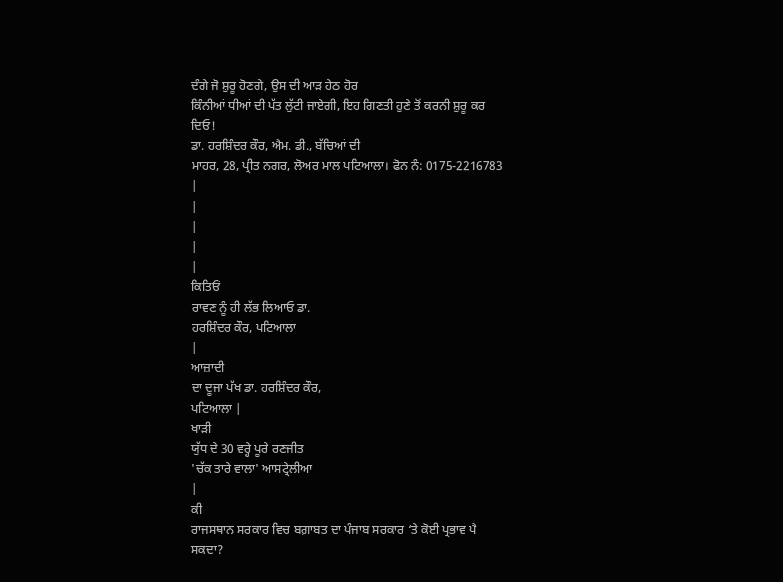ਦੰਗੇ ਜੋ ਸ਼ੁਰੂ ਹੋਣਗੇ, ਉਸ ਦੀ ਆੜ ਹੇਠ ਹੋਰ
ਕਿੰਨੀਆਂ ਧੀਆਂ ਦੀ ਪੱਤ ਲੁੱਟੀ ਜਾਏਗੀ, ਇਹ ਗਿਣਤੀ ਹੁਣੇ ਤੋਂ ਕਰਨੀ ਸ਼ੁਰੂ ਕਰ
ਦਿਓ!
ਡਾ. ਹਰਸ਼ਿੰਦਰ ਕੌਰ, ਐਮ. ਡੀ., ਬੱਚਿਆਂ ਦੀ
ਮਾਹਰ, 28, ਪ੍ਰੀਤ ਨਗਰ, ਲੋਅਰ ਮਾਲ ਪਟਿਆਲਾ। ਫੋਨ ਨੰ: 0175-2216783
|
|
|
|
|
ਕਿਤਿਓਂ
ਰਾਵਣ ਨੂੰ ਹੀ ਲੱਭ ਲਿਆਓ ਡਾ.
ਹਰਸ਼ਿੰਦਰ ਕੌਰ, ਪਟਿਆਲਾ
|
ਆਜ਼ਾਦੀ
ਦਾ ਦੂਜਾ ਪੱਖ ਡਾ. ਹਰਸ਼ਿੰਦਰ ਕੌਰ,
ਪਟਿਆਲਾ |
ਖਾੜੀ
ਯੁੱਧ ਦੇ 30 ਵਰ੍ਹੇ ਪੂਰੇ ਰਣਜੀਤ
'ਚੱਕ ਤਾਰੇ ਵਾਲਾ' ਆਸਟ੍ਰੇਲੀਆ
|
ਕੀ
ਰਾਜਸਥਾਨ ਸਰਕਾਰ ਵਿਚ ਬਗ਼ਾਬਤ ਦਾ ਪੰਜਾਬ ਸਰਕਾਰ ‘ਤੇ ਕੋਈ ਪ੍ਰਭਾਵ ਪੈ
ਸਕਦਾ?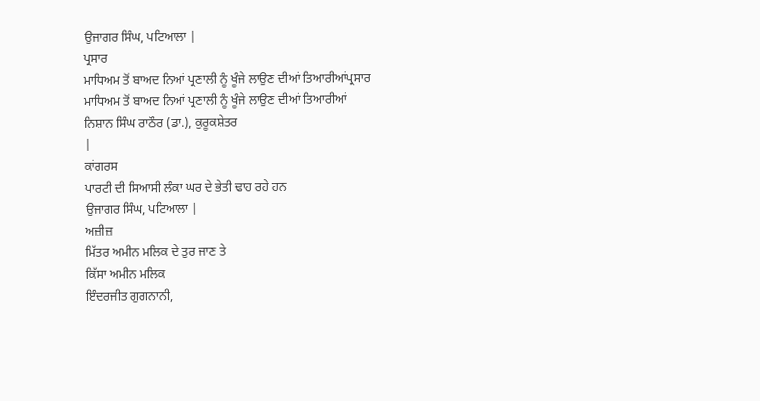ਉਜਾਗਰ ਸਿੰਘ, ਪਟਿਆਲਾ |
ਪ੍ਰਸਾਰ
ਮਾਧਿਅਮ ਤੋਂ ਬਾਅਦ ਨਿਆਂ ਪ੍ਰਣਾਲੀ ਨੂੰ ਖੂੰਜੇ ਲਾਉਣ ਦੀਆਂ ਤਿਆਰੀਆਂਪ੍ਰਸਾਰ
ਮਾਧਿਅਮ ਤੋਂ ਬਾਅਦ ਨਿਆਂ ਪ੍ਰਣਾਲੀ ਨੂੰ ਖੂੰਜੇ ਲਾਉਣ ਦੀਆਂ ਤਿਆਰੀਆਂ
ਨਿਸ਼ਾਨ ਸਿੰਘ ਰਾਠੌਰ (ਡਾ.), ਕੁਰੂਕਸ਼ੇਤਰ
|
ਕਾਂਗਰਸ
ਪਾਰਟੀ ਦੀ ਸਿਆਸੀ ਲੰਕਾ ਘਰ ਦੇ ਭੇਤੀ ਢਾਹ ਰਹੇ ਹਨ
ਉਜਾਗਰ ਸਿੰਘ, ਪਟਿਆਲਾ |
ਅਜ਼ੀਜ਼
ਮਿੱਤਰ ਅਮੀਨ ਮਲਿਕ ਦੇ ਤੁਰ ਜਾਣ ਤੇ
ਕਿੱਸਾ ਅਮੀਨ ਮਲਿਕ
ਇੰਦਰਜੀਤ ਗੁਗਨਾਨੀ,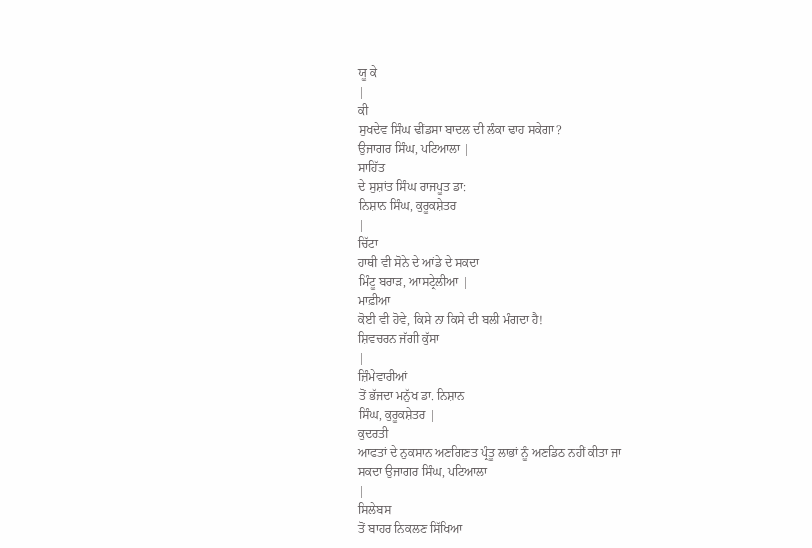ਯੂ ਕੇ
|
ਕੀ
ਸੁਖਦੇਵ ਸਿੰਘ ਢੀਂਡਸਾ ਬਾਦਲ ਦੀ ਲੰਕਾ ਢਾਹ ਸਕੇਗਾ?
ਉਜਾਗਰ ਸਿੰਘ, ਪਟਿਆਲਾ |
ਸਾਹਿੱਤ
ਦੇ ਸੁਸ਼ਾਂਤ ਸਿੰਘ ਰਾਜਪੂਤ ਡਾ:
ਨਿਸ਼ਾਨ ਸਿੰਘ, ਕੁਰੂਕਸ਼ੇਤਰ
|
ਚਿੱਟਾ
ਹਾਥੀ ਵੀ ਸੋਨੇ ਦੇ ਆਂਡੇ ਦੇ ਸਕਦਾ
ਮਿੰਟੂ ਬਰਾੜ, ਆਸਟ੍ਰੇਲੀਆ |
ਮਾਫ਼ੀਆ
ਕੋਈ ਵੀ ਹੋਵੇ, ਕਿਸੇ ਨਾ ਕਿਸੇ ਦੀ ਬਲੀ ਮੰਗਦਾ ਹੈ!
ਸ਼ਿਵਚਰਨ ਜੱਗੀ ਕੁੱਸਾ
|
ਜ਼ਿੰਮੇਵਾਰੀਆਂ
ਤੋਂ ਭੱਜਦਾ ਮਨੁੱਖ ਡਾ. ਨਿਸ਼ਾਨ
ਸਿੰਘ, ਕੁਰੂਕਸ਼ੇਤਰ |
ਕੁਦਰਤੀ
ਆਫਤਾਂ ਦੇ ਨੁਕਸਾਨ ਅਣਗਿਣਤ ਪ੍ਰੰਤੂ ਲਾਭਾਂ ਨੂੰ ਅਣਡਿਠ ਨਹੀਂ ਕੀਤਾ ਜਾ
ਸਕਦਾ ਉਜਾਗਰ ਸਿੰਘ, ਪਟਿਆਲਾ
|
ਸਿਲੇਬਸ
ਤੋਂ ਬਾਹਰ ਨਿਕਲਣ ਸਿੱਖਿਆ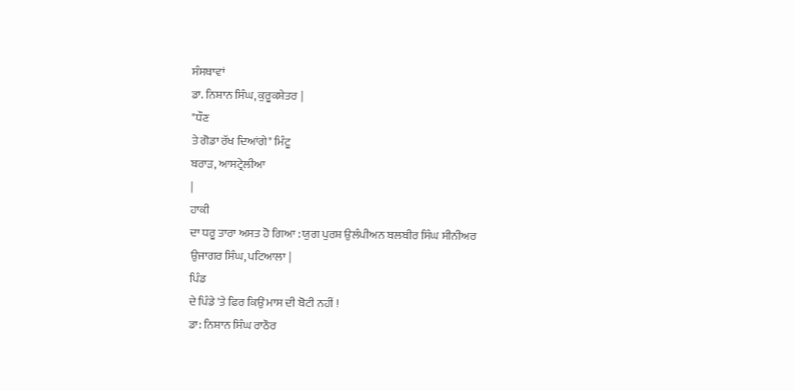ਸੰਸਥਾਵਾਂ
ਡਾ. ਨਿਸ਼ਾਨ ਸਿੰਘ, ਕੁਰੂਕਸ਼ੇਤਰ |
"ਧੌਣ
ਤੇ ਗੋਡਾ ਰੱਖ ਦਿਆਂਗੇ" ਮਿੰਟੂ
ਬਰਾੜ, ਆਸਟ੍ਰੇਲੀਆ
|
ਹਾਕੀ
ਦਾ ਧਰੂ ਤਾਰਾ ਅਸਤ ਹੋ ਗਿਆ : ਯੁਗ ਪੁਰਸ਼ ਉਲੰਪੀਅਨ ਬਲਬੀਰ ਸਿੰਘ ਸੀਨੀਅਰ
ਉਜਾਗਰ ਸਿੰਘ, ਪਟਿਆਲਾ |
ਪਿੰਡ
ਦੇ ਪਿੰਡੇ 'ਤੇ ਫਿਰ ਕਿਉਂ ਮਾਸ ਦੀ ਬੋਟੀ ਨਹੀਂ !
ਡਾ: ਨਿਸ਼ਾਨ ਸਿੰਘ ਰਾਠੌਰ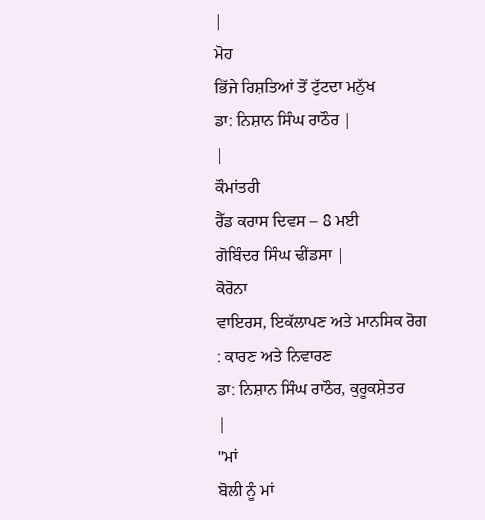|
ਮੋਹ
ਭਿੱਜੇ ਰਿਸ਼ਤਿਆਂ ਤੋਂ ਟੁੱਟਦਾ ਮਨੁੱਖ
ਡਾ: ਨਿਸ਼ਾਨ ਸਿੰਘ ਰਾਠੌਰ |
|
ਕੌਮਾਂਤਰੀ
ਰੈੱਡ ਕਰਾਸ ਦਿਵਸ – 8 ਮਈ
ਗੋਬਿੰਦਰ ਸਿੰਘ ਢੀਂਡਸਾ |
ਕੋਰੋਨਾ
ਵਾਇਰਸ, ਇਕੱਲਾਪਣ ਅਤੇ ਮਾਨਸਿਕ ਰੋਗ : ਕਾਰਣ ਅਤੇ ਨਿਵਾਰਣ
ਡਾ: ਨਿਸ਼ਾਨ ਸਿੰਘ ਰਾਠੌਰ, ਕੁਰੂਕਸ਼ੇਤਰ
|
"ਮਾਂ
ਬੋਲੀ ਨੂੰ ਮਾਂ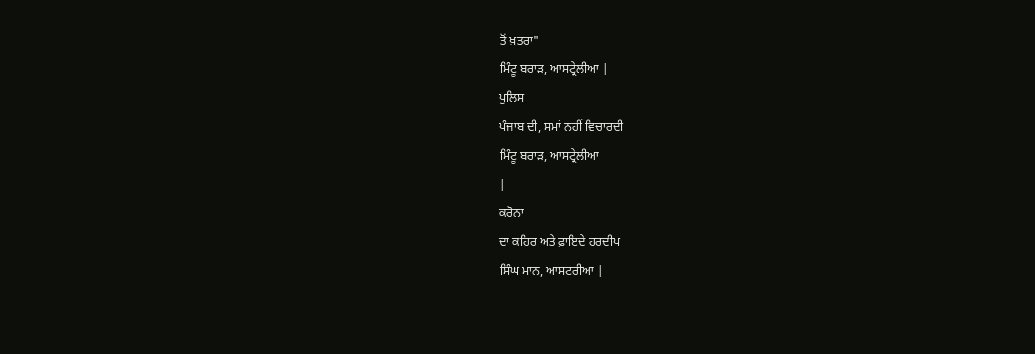ਤੋਂ ਖ਼ਤਰਾ"
ਮਿੰਟੂ ਬਰਾੜ, ਆਸਟ੍ਰੇਲੀਆ |
ਪੁਲਿਸ
ਪੰਜਾਬ ਦੀ, ਸਮਾਂ ਨਹੀਂ ਵਿਚਾਰਦੀ
ਮਿੰਟੂ ਬਰਾੜ, ਆਸਟ੍ਰੇਲੀਆ
|
ਕਰੋਨਾ
ਦਾ ਕਹਿਰ ਅਤੇ ਫ਼ਾਇਦੇ ਹਰਦੀਪ
ਸਿੰਘ ਮਾਨ, ਆਸਟਰੀਆ |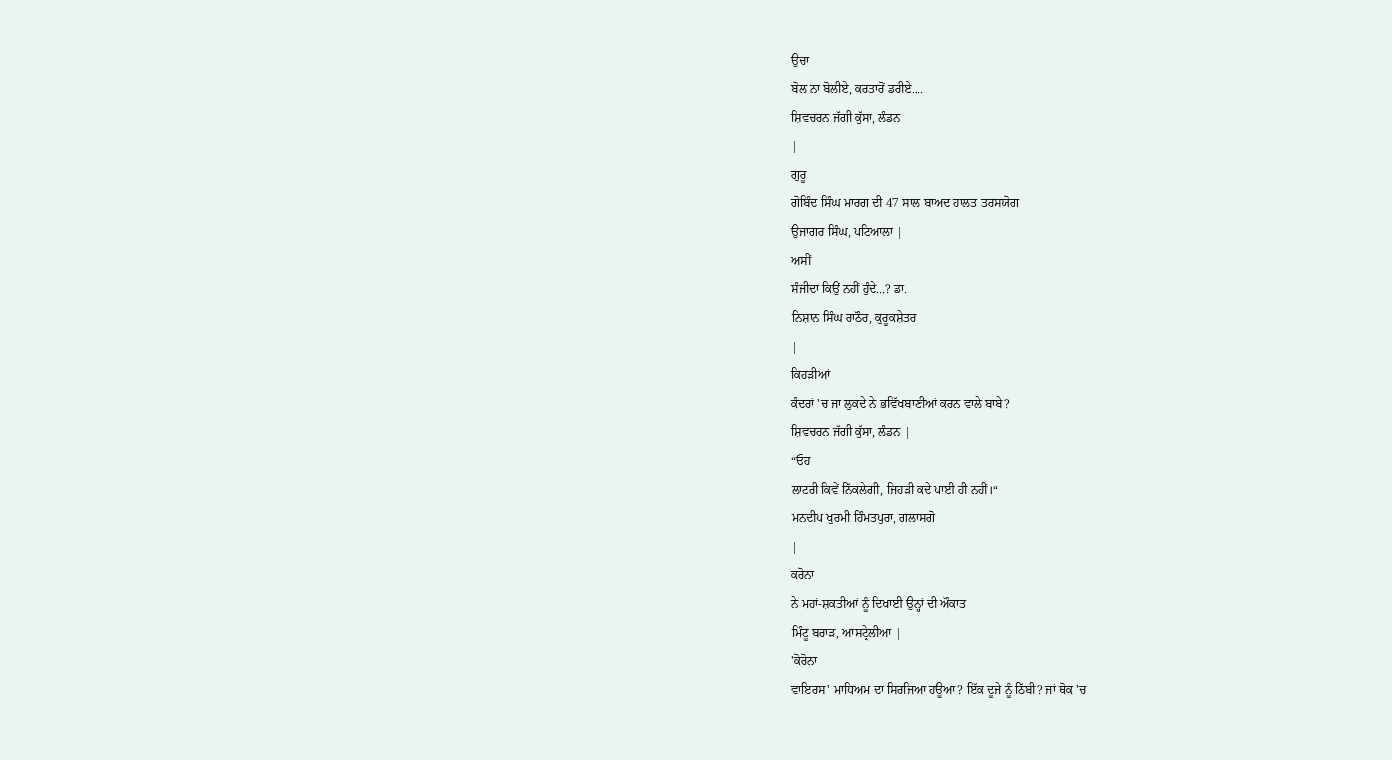ਉਚਾ
ਬੋਲ ਨਾ ਬੋਲੀਏ, ਕਰਤਾਰੋਂ ਡਰੀਏ....
ਸ਼ਿਵਚਰਨ ਜੱਗੀ ਕੁੱਸਾ, ਲੰਡਨ
|
ਗੁਰੂ
ਗੋਬਿੰਦ ਸਿੰਘ ਮਾਰਗ ਦੀ 47 ਸਾਲ ਬਾਅਦ ਹਾਲਤ ਤਰਸਯੋਗ
ਉਜਾਗਰ ਸਿੰਘ, ਪਟਿਆਲਾ |
ਅਸੀਂ
ਸੰਜੀਦਾ ਕਿਉਂ ਨਹੀਂ ਹੁੰਦੇ...? ਡਾ.
ਨਿਸ਼ਾਨ ਸਿੰਘ ਰਾਠੌਰ, ਕੁਰੂਕਸ਼ੇਤਰ
|
ਕਿਹੜੀਆਂ
ਕੰਦਰਾਂ 'ਚ ਜਾ ਲੁਕਦੇ ਨੇ ਭਵਿੱਖਬਾਣੀਆਂ ਕਰਨ ਵਾਲੇ ਬਾਬੇ?
ਸ਼ਿਵਚਰਨ ਜੱਗੀ ਕੁੱਸਾ, ਲੰਡਨ |
“ਓਹ
ਲਾਟਰੀ ਕਿਵੇਂ ਨਿੱਕਲੇਗੀ, ਜਿਹੜੀ ਕਦੇ ਪਾਈ ਹੀ ਨਹੀਂ।“
ਮਨਦੀਪ ਖੁਰਮੀ ਹਿੰਮਤਪੁਰਾ, ਗਲਾਸਗੋ
|
ਕਰੋਨਾ
ਨੇ ਮਹਾਂ-ਸ਼ਕਤੀਆਂ ਨੂੰ ਦਿਖਾਈ ਉਨ੍ਹਾਂ ਦੀ ਔਕਾਤ
ਮਿੰਟੂ ਬਰਾੜ, ਆਸਟ੍ਰੇਲੀਆ |
'ਕੋਰੋਨਾ
ਵਾਇਰਸ' ਮਾਧਿਅਮ ਦਾ ਸਿਰਜਿਆ ਹਊਆ? ਇੱਕ ਦੂਜੇ ਨੂੰ ਠਿੱਬੀ? ਜਾਂ ਥੋਕ 'ਚ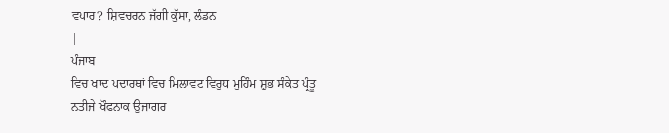ਵਪਾਰ? ਸ਼ਿਵਚਰਨ ਜੱਗੀ ਕੁੱਸਾ, ਲੰਡਨ
|
ਪੰਜਾਬ
ਵਿਚ ਖਾਦ ਪਦਾਰਥਾਂ ਵਿਚ ਮਿਲਾਵਟ ਵਿਰੁਧ ਮੁਹਿੰਮ ਸ਼ੁਭ ਸੰਕੇਤ ਪ੍ਰੰਤੂ
ਨਤੀਜੇ ਖੌਫਨਾਕ ਉਜਾਗਰ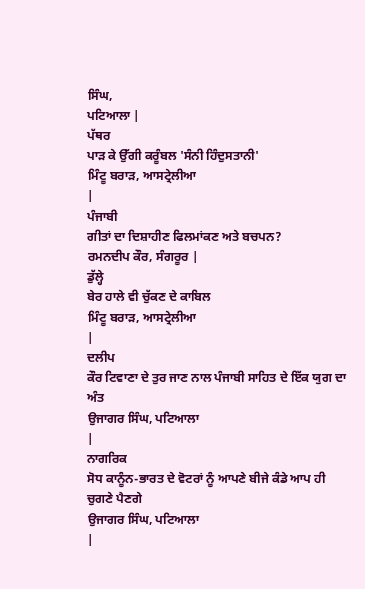ਸਿੰਘ,
ਪਟਿਆਲਾ |
ਪੱਥਰ
ਪਾੜ ਕੇ ਉੱਗੀ ਕਰੂੰਬਲ 'ਸੰਨੀ ਹਿੰਦੁਸਤਾਨੀ'
ਮਿੰਟੂ ਬਰਾੜ, ਆਸਟ੍ਰੇਲੀਆ
|
ਪੰਜਾਬੀ
ਗੀਤਾਂ ਦਾ ਦਿਸ਼ਾਹੀਣ ਫਿਲਮਾਂਕਣ ਅਤੇ ਬਚਪਨ?
ਰਮਨਦੀਪ ਕੌਰ, ਸੰਗਰੂਰ |
ਡੁੱਲ੍ਹੇ
ਬੇਰ ਹਾਲੇ ਵੀ ਚੁੱਕਣ ਦੇ ਕਾਬਿਲ
ਮਿੰਟੂ ਬਰਾੜ, ਆਸਟ੍ਰੇਲੀਆ
|
ਦਲੀਪ
ਕੌਰ ਟਿਵਾਣਾ ਦੇ ਤੁਰ ਜਾਣ ਨਾਲ ਪੰਜਾਬੀ ਸਾਹਿਤ ਦੇ ਇੱਕ ਯੁਗ ਦਾ ਅੰਤ
ਉਜਾਗਰ ਸਿੰਘ, ਪਟਿਆਲਾ
|
ਨਾਗਰਿਕ
ਸੋਧ ਕਾਨੂੰਨ-ਭਾਰਤ ਦੇ ਵੋਟਰਾਂ ਨੂੰ ਆਪਣੇ ਬੀਜੇ ਕੰਡੇ ਆਪ ਹੀ ਚੁਗਣੇ ਪੈਣਗੇ
ਉਜਾਗਰ ਸਿੰਘ, ਪਟਿਆਲਾ
|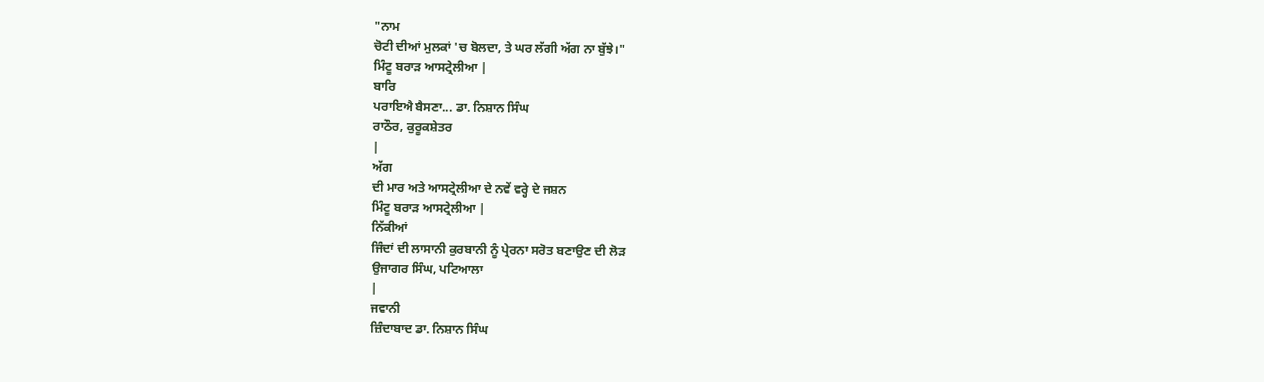"ਨਾਮ
ਚੋਟੀ ਦੀਆਂ ਮੁਲਕਾਂ 'ਚ ਬੋਲਦਾ, ਤੇ ਘਰ ਲੱਗੀ ਅੱਗ ਨਾ ਬੁੱਝੇ।"
ਮਿੰਟੂ ਬਰਾੜ ਆਸਟ੍ਰੇਲੀਆ |
ਬਾਰਿ
ਪਰਾਇਐ ਬੈਸਣਾ... ਡਾ. ਨਿਸ਼ਾਨ ਸਿੰਘ
ਰਾਠੌਰ, ਕੁਰੂਕਸ਼ੇਤਰ
|
ਅੱਗ
ਦੀ ਮਾਰ ਅਤੇ ਆਸਟ੍ਰੇਲੀਆ ਦੇ ਨਵੇਂ ਵਰ੍ਹੇ ਦੇ ਜਸ਼ਨ
ਮਿੰਟੂ ਬਰਾੜ ਆਸਟ੍ਰੇਲੀਆ |
ਨਿੱਕੀਆਂ
ਜਿੰਦਾਂ ਦੀ ਲਾਸਾਨੀ ਕੁਰਬਾਨੀ ਨੂੰ ਪ੍ਰੇਰਨਾ ਸਰੋਤ ਬਣਾਉਣ ਦੀ ਲੋੜ
ਉਜਾਗਰ ਸਿੰਘ, ਪਟਿਆਲਾ
|
ਜਵਾਨੀ
ਜ਼ਿੰਦਾਬਾਦ ਡਾ. ਨਿਸ਼ਾਨ ਸਿੰਘ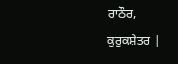ਰਾਠੌਰ,
ਕੁਰੁਕਸ਼ੇਤਰ |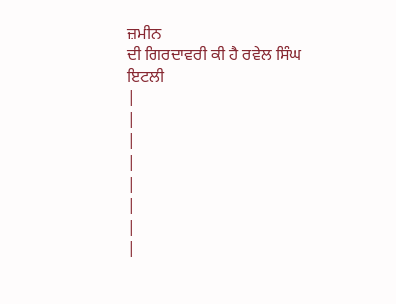ਜ਼ਮੀਨ
ਦੀ ਗਿਰਦਾਵਰੀ ਕੀ ਹੈ ਰਵੇਲ ਸਿੰਘ
ਇਟਲੀ
|
|
|
|
|
|
|
|